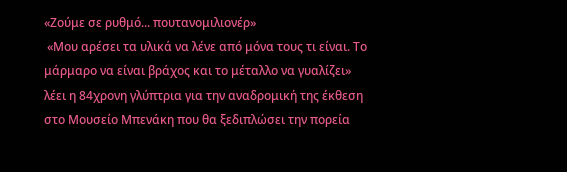«Ζούμε σε ρυθμό... πουτανομιλιονέρ»
 «Μου αρέσει τα υλικά να λένε από μόνα τους τι είναι. Το μάρμαρο να είναι βράχος και το μέταλλο να γυαλίζει» λέει η 84χρονη γλύπτρια για την αναδρομική της έκθεση στο Μουσείο Μπενάκη που θα ξεδιπλώσει την πορεία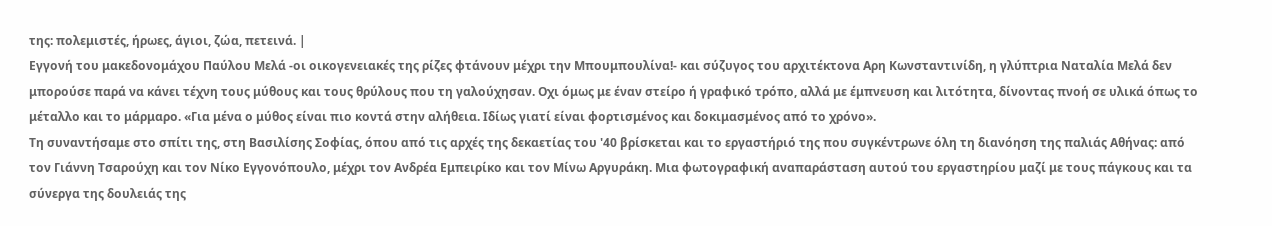της: πολεμιστές, ήρωες, άγιοι, ζώα, πετεινά. |
Εγγονή του μακεδονομάχου Παύλου Μελά -οι οικογενειακές της ρίζες φτάνουν μέχρι την Μπουμπουλίνα!- και σύζυγος του αρχιτέκτονα Αρη Κωνσταντινίδη, η γλύπτρια Ναταλία Μελά δεν μπορούσε παρά να κάνει τέχνη τους μύθους και τους θρύλους που τη γαλούχησαν. Οχι όμως με έναν στείρο ή γραφικό τρόπο, αλλά με έμπνευση και λιτότητα, δίνοντας πνοή σε υλικά όπως το μέταλλο και το μάρμαρο. «Για μένα ο μύθος είναι πιο κοντά στην αλήθεια. Ιδίως γιατί είναι φορτισμένος και δοκιμασμένος από το χρόνο».
Τη συναντήσαμε στο σπίτι της, στη Βασιλίσης Σοφίας, όπου από τις αρχές της δεκαετίας του '40 βρίσκεται και το εργαστήριό της που συγκέντρωνε όλη τη διανόηση της παλιάς Αθήνας: από τον Γιάννη Τσαρούχη και τον Νίκο Εγγονόπουλο, μέχρι τον Ανδρέα Εμπειρίκο και τον Μίνω Αργυράκη. Μια φωτογραφική αναπαράσταση αυτού του εργαστηρίου μαζί με τους πάγκους και τα σύνεργα της δουλειάς της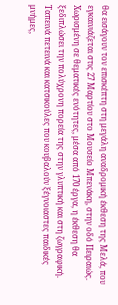θα εισάγουν τον επισκέπτη στη μεγάλη αναδρομική έκθεση της Μελά, που εγκαινιάζεται στις 27 Μαρτίου στο Μουσείο Μπενάκη, στην οδό Πειραιώς.
Χωρισμένη σε θεματικές ενότητες, μέσα από 170 έργα, η έκθεση θα ξεδιπλώσει την πολύχρονη πορεία της στην γλυπτική και στη ζωγραφική. Ταπεινά πετεινά και κατσικούλες που κουβαλούν ξέγνοιαστες παιδικές μνήμες,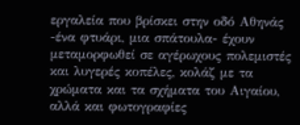εργαλεία που βρίσκει στην οδό Αθηνάς -ένα φτυάρι, μια σπάτουλα- έχουν μεταμορφωθεί σε αγέρωχους πολεμιστές και λυγερές κοπέλες, κολάζ με τα χρώματα και τα σχήματα του Αιγαίου, αλλά και φωτογραφίες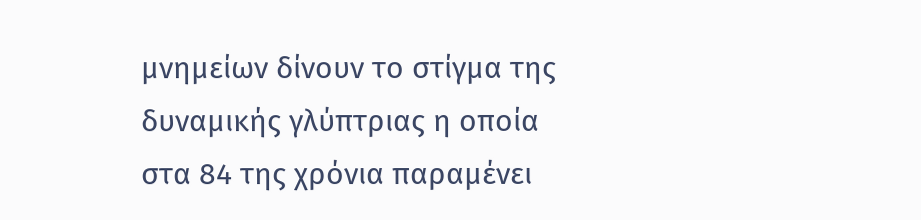μνημείων δίνουν το στίγμα της δυναμικής γλύπτριας η οποία στα 84 της χρόνια παραμένει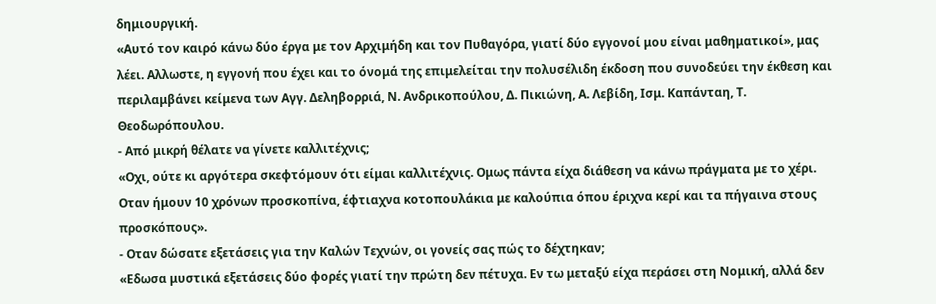δημιουργική.
«Αυτό τον καιρό κάνω δύο έργα με τον Αρχιμήδη και τον Πυθαγόρα, γιατί δύο εγγονοί μου είναι μαθηματικοί», μας λέει. Αλλωστε, η εγγονή που έχει και το όνομά της επιμελείται την πολυσέλιδη έκδοση που συνοδεύει την έκθεση και περιλαμβάνει κείμενα των Αγγ. Δεληβορριά, Ν. Ανδρικοπούλου, Δ. Πικιώνη, Α. Λεβίδη, Ισμ. Καπάνταη, Τ. Θεοδωρόπουλου.
- Από μικρή θέλατε να γίνετε καλλιτέχνις;
«Οχι, ούτε κι αργότερα σκεφτόμουν ότι είμαι καλλιτέχνις. Ομως πάντα είχα διάθεση να κάνω πράγματα με το χέρι. Οταν ήμουν 10 χρόνων προσκοπίνα, έφτιαχνα κοτοπουλάκια με καλούπια όπου έριχνα κερί και τα πήγαινα στους προσκόπους».
- Οταν δώσατε εξετάσεις για την Καλών Τεχνών, οι γονείς σας πώς το δέχτηκαν;
«Εδωσα μυστικά εξετάσεις δύο φορές γιατί την πρώτη δεν πέτυχα. Εν τω μεταξύ είχα περάσει στη Νομική, αλλά δεν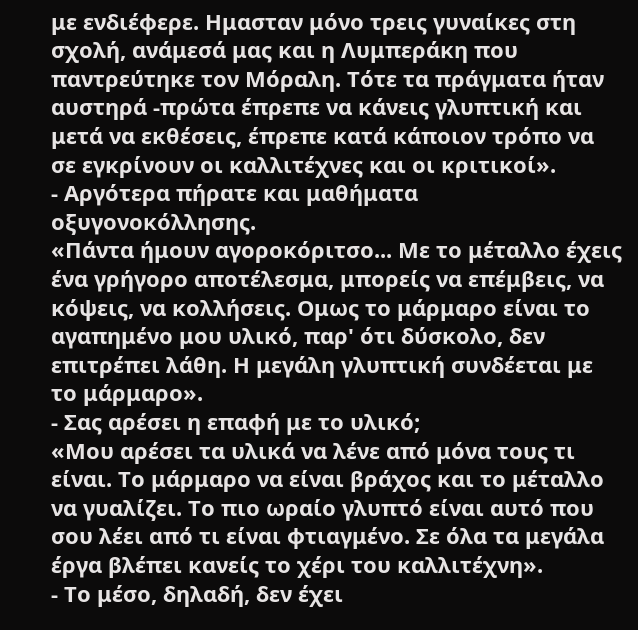με ενδιέφερε. Ημασταν μόνο τρεις γυναίκες στη σχολή, ανάμεσά μας και η Λυμπεράκη που παντρεύτηκε τον Μόραλη. Τότε τα πράγματα ήταν αυστηρά -πρώτα έπρεπε να κάνεις γλυπτική και μετά να εκθέσεις, έπρεπε κατά κάποιον τρόπο να σε εγκρίνουν οι καλλιτέχνες και οι κριτικοί».
- Αργότερα πήρατε και μαθήματα οξυγονοκόλλησης.
«Πάντα ήμουν αγοροκόριτσο... Με το μέταλλο έχεις ένα γρήγορο αποτέλεσμα, μπορείς να επέμβεις, να κόψεις, να κολλήσεις. Ομως το μάρμαρο είναι το αγαπημένο μου υλικό, παρ' ότι δύσκολο, δεν επιτρέπει λάθη. Η μεγάλη γλυπτική συνδέεται με το μάρμαρο».
- Σας αρέσει η επαφή με το υλικό;
«Μου αρέσει τα υλικά να λένε από μόνα τους τι είναι. Το μάρμαρο να είναι βράχος και το μέταλλο να γυαλίζει. Το πιο ωραίο γλυπτό είναι αυτό που σου λέει από τι είναι φτιαγμένο. Σε όλα τα μεγάλα έργα βλέπει κανείς το χέρι του καλλιτέχνη».
- Το μέσο, δηλαδή, δεν έχει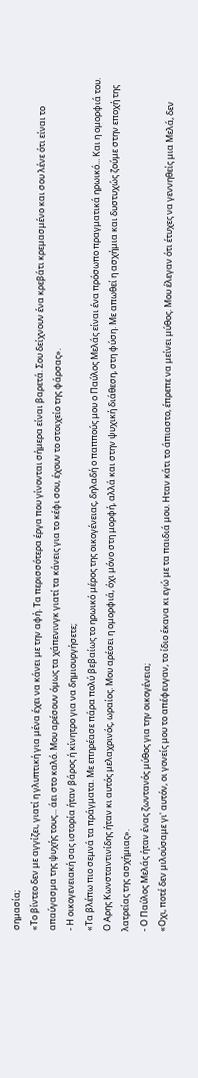σημασία;
«Το βίντεο δεν με αγγίζει, γιατί η γλυπτική για μένα έχει να κάνει με την αφή. Τα περισσότερα έργα που γίνονται σήμερα είναι βαρετά. Σου δείχνουν ένα κρεβάτι κρεμασμένο και σου λένε ότι είναι το απαύγασμα της ψυχής τους... άει στο καλό. Μου αρέσουν όμως τα χάπενινγκ γιατί τα κάνεις για το κέφι σου, έχουν το στοιχείο της φάρσας».
- Η οικογενειακή σας ιστορία ήταν βάρος ή κίνητρο για να δημιουργήσετε;
«Τα βλέπω πιο σεμνά τα πράγματα. Με επηρέασε πάρα πολύ βεβαίως το ηρωικό μέρος της οικογένειας, δηλαδή ο παππούς μου ο Παύλος Μελάς είναι ένα πρόσωπο πραγματικά ηρωικό... Και η ομορφιά του. Ο Αρης Κωνσταντινίδης ήταν κι αυτός μελαχρινός, ωραίος. Μου αρέσει η ομορφιά, όχι μόνο στη μορφή, αλλά και στην ψυχική διάθεση, στη φύση. Με απωθεί η ασχήμια και δυστυχώς ζούμε στην εποχή της λατρείας της ασχήμιας».
- Ο Παύλος Μελάς ήταν ένας ζωντανός μύθος για την οικογένεια;
«Οχι, ποτέ δεν μιλούσαμε γι' αυτόν, οι γονείς μου το απέφευγαν, το ίδιο έκανα κι εγώ με τα παιδιά μου. Ηταν κάτι το άπιαστο, έπρεπε να μείνει μύθος. Μου έλεγαν ότι έτυχες να γεννηθείς μια Μελά, δεν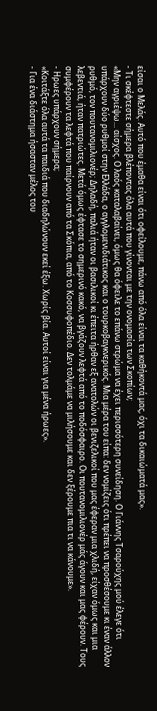είσαι ο Μελάς. Αυτό που έμαθα είναι ότι οφείλουμε, πάνω από όλα είναι τα καθήκοντά μας, όχι τα δικαιώματά μας».
- Τι σκέφτεστε σήμερα βλέποντας όλα αυτά που γίνονται με την ονομασία των Σκοπίων;
«Μην αγριέψω... αίσχος. Ο λαός καταλαβαίνει, όμως θα όφειλε το επάνω στρώμα να έχει περισσότερη συνείδηση. Ο Γιάννης Τσαρούχης μού έλεγε ότι υπάρχουν δύο ρυθμοί στην Ελλάδα, ο αγγλομενιδιάτικος και ο τουρκοβαγκνερικός. Μια μέρα του είπα: δεν νομίζεις ότι πρέπει να προσθέσουμε κι έναν άλλον ρυθμό, τον πουτανομιλιονέρ; Δηλαδή, παλιά ήταν οι βασιλικοί κι έπειτα ήρθαν εξ ανατολών οι βενιζελικοί που μας έφεραν μια χλιδή, είχαν όμως και μια λεβεντιά, ήταν πατριώτες. Μετά όμως έφτασε το σημερινό κακό, να βγάζουν λεφτά από το ποδόσφαιρο. Οι πουτανομιλιονέρ μάς άγουν και μας φέρουν. Τους συμφέρουν τα λεφτά που παίρνουν από τα Σκόπια, από το Κοσσυφοπέδιο. Δεν τολμάμε να μιλήσουμε και δεν ξέρουμε πια τι να κάνουμε».
- Ηρωες υπάρχουν σήμερα;
«Κοιτάξτε όλα αυτά τα παιδιά που διαδηλώνουν εκεί έξω. Χωρίς βία. Αυτοί είναι για μένα ήρωες».
- Για ένα διάστημα ήσασταν μέλος του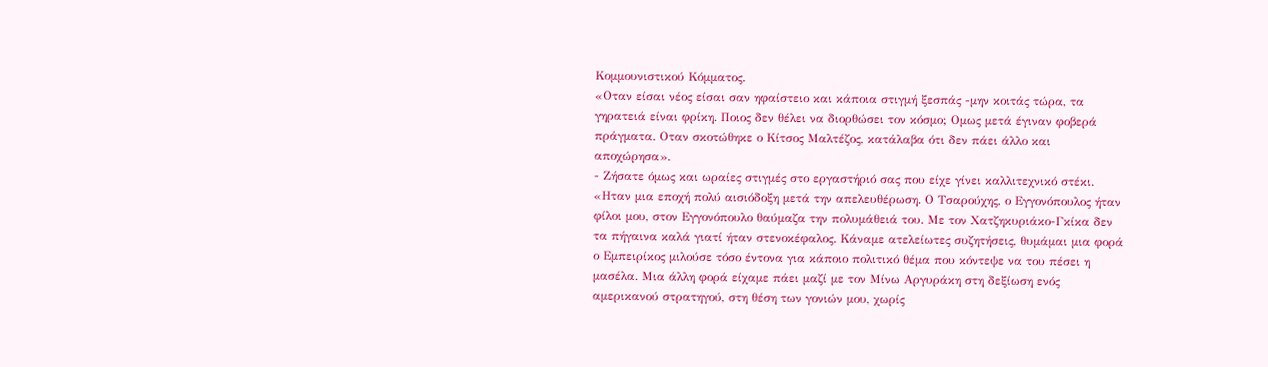Κομμουνιστικού Κόμματος.
«Οταν είσαι νέος είσαι σαν ηφαίστειο και κάποια στιγμή ξεσπάς -μην κοιτάς τώρα, τα γηρατειά είναι φρίκη. Ποιος δεν θέλει να διορθώσει τον κόσμο; Ομως μετά έγιναν φοβερά πράγματα. Οταν σκοτώθηκε ο Κίτσος Μαλτέζος, κατάλαβα ότι δεν πάει άλλο και αποχώρησα».
- Ζήσατε όμως και ωραίες στιγμές στο εργαστήριό σας που είχε γίνει καλλιτεχνικό στέκι.
«Ηταν μια εποχή πολύ αισιόδοξη μετά την απελευθέρωση. Ο Τσαρούχης, ο Εγγονόπουλος ήταν φίλοι μου, στον Εγγονόπουλο θαύμαζα την πολυμάθειά του. Με τον Χατζηκυριάκο-Γκίκα δεν τα πήγαινα καλά γιατί ήταν στενοκέφαλος. Κάναμε ατελείωτες συζητήσεις, θυμάμαι μια φορά ο Εμπειρίκος μιλούσε τόσο έντονα για κάποιο πολιτικό θέμα που κόντεψε να του πέσει η μασέλα. Μια άλλη φορά είχαμε πάει μαζί με τον Μίνω Αργυράκη στη δεξίωση ενός αμερικανού στρατηγού, στη θέση των γονιών μου, χωρίς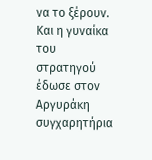να το ξέρουν. Και η γυναίκα του στρατηγού έδωσε στον Αργυράκη συγχαρητήρια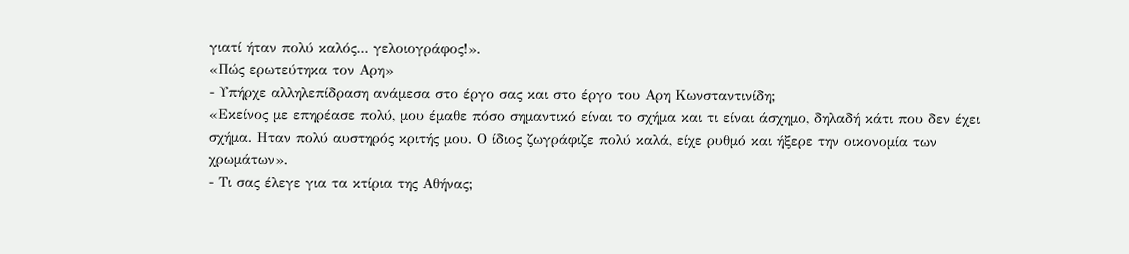γιατί ήταν πολύ καλός... γελοιογράφος!».
«Πώς ερωτεύτηκα τον Αρη»
- Υπήρχε αλληλεπίδραση ανάμεσα στο έργο σας και στο έργο του Αρη Κωνσταντινίδη;
«Εκείνος με επηρέασε πολύ, μου έμαθε πόσο σημαντικό είναι το σχήμα και τι είναι άσχημο, δηλαδή κάτι που δεν έχει σχήμα. Ηταν πολύ αυστηρός κριτής μου. Ο ίδιος ζωγράφιζε πολύ καλά, είχε ρυθμό και ήξερε την οικονομία των χρωμάτων».
- Τι σας έλεγε για τα κτίρια της Αθήνας;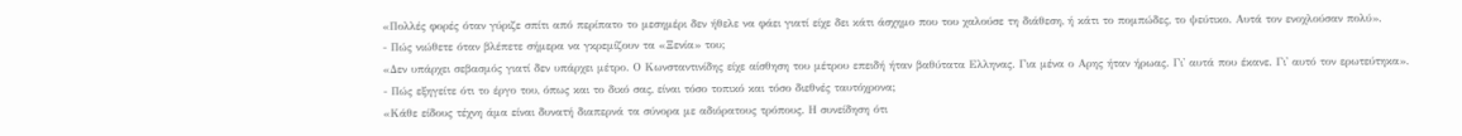«Πολλές φορές όταν γύριζε σπίτι από περίπατο το μεσημέρι δεν ήθελε να φάει γιατί είχε δει κάτι άσχημο που του χαλούσε τη διάθεση, ή κάτι το πομπώδες, το ψεύτικο. Αυτά τον ενοχλούσαν πολύ».
- Πώς νιώθετε όταν βλέπετε σήμερα να γκρεμίζουν τα «Ξενία» του;
«Δεν υπάρχει σεβασμός γιατί δεν υπάρχει μέτρο. Ο Κωνσταντινίδης είχε αίσθηση του μέτρου επειδή ήταν βαθύτατα Ελληνας. Για μένα ο Αρης ήταν ήρωας. Γι' αυτά που έκανε. Γι' αυτό τον ερωτεύτηκα».
- Πώς εξηγείτε ότι το έργο του, όπως και το δικό σας, είναι τόσο τοπικό και τόσο διεθνές ταυτόχρονα;
«Κάθε είδους τέχνη άμα είναι δυνατή διαπερνά τα σύνορα με αδιόρατους τρόπους. Η συνείδηση ότι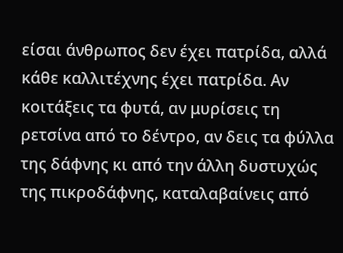είσαι άνθρωπος δεν έχει πατρίδα, αλλά κάθε καλλιτέχνης έχει πατρίδα. Αν κοιτάξεις τα φυτά, αν μυρίσεις τη ρετσίνα από το δέντρο, αν δεις τα φύλλα της δάφνης κι από την άλλη δυστυχώς της πικροδάφνης, καταλαβαίνεις από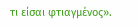τι είσαι φτιαγμένος».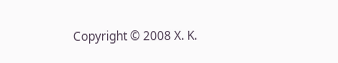Copyright © 2008 Χ. Κ.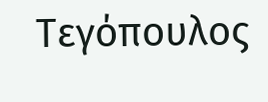Τεγόπουλος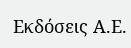Εκδόσεις Α.Ε.